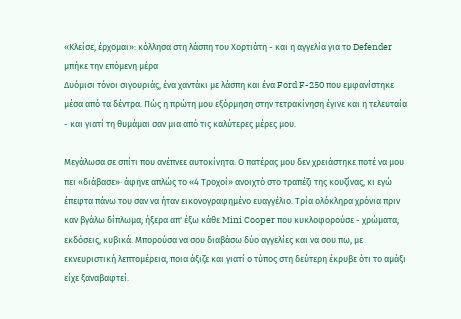«Κλείσε, έρχομαι»: κόλλησα στη λάσπη του Χορτιάτη - και η αγγελία για το Defender μπήκε την επόμενη μέρα
Δυόμισι τόνοι σιγουριάς, ένα χαντάκι με λάσπη και ένα Ford F-250 που εμφανίστηκε μέσα από τα δέντρα. Πώς η πρώτη μου εξόρμηση στην τετρακίνηση έγινε και η τελευταία - και γιατί τη θυμάμαι σαν μια από τις καλύτερες μέρες μου.

Μεγάλωσα σε σπίτι που ανέπνεε αυτοκίνητα. Ο πατέρας μου δεν χρειάστηκε ποτέ να μου πει «διάβασε»· άφηνε απλώς το «4 Τροχοί» ανοιχτό στο τραπέζι της κουζίνας, κι εγώ έπεφτα πάνω του σαν να ήταν εικονογραφημένο ευαγγέλιο. Τρία ολόκληρα χρόνια πριν καν βγάλω δίπλωμα, ήξερα απ' έξω κάθε Mini Cooper που κυκλοφορούσε - χρώματα, εκδόσεις, κυβικά. Μπορούσα να σου διαβάσω δύο αγγελίες και να σου πω, με εκνευριστική λεπτομέρεια, ποια άξιζε και γιατί ο τύπος στη δεύτερη έκρυβε ότι το αμάξι είχε ξαναβαφτεί.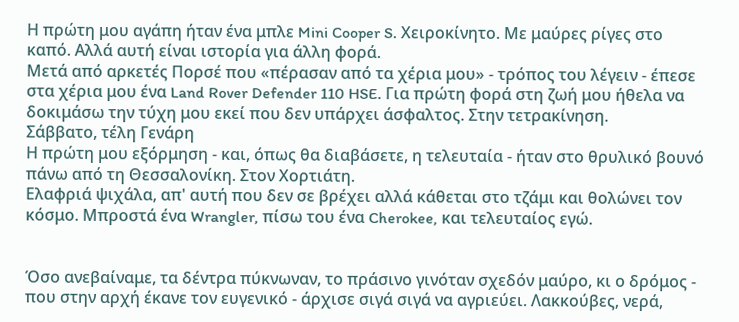Η πρώτη μου αγάπη ήταν ένα μπλε Mini Cooper S. Χειροκίνητο. Με μαύρες ρίγες στο καπό. Αλλά αυτή είναι ιστορία για άλλη φορά.
Μετά από αρκετές Πορσέ που «πέρασαν από τα χέρια μου» - τρόπος του λέγειν - έπεσε στα χέρια μου ένα Land Rover Defender 110 HSE. Για πρώτη φορά στη ζωή μου ήθελα να δοκιμάσω την τύχη μου εκεί που δεν υπάρχει άσφαλτος. Στην τετρακίνηση.
Σάββατο, τέλη Γενάρη
Η πρώτη μου εξόρμηση - και, όπως θα διαβάσετε, η τελευταία - ήταν στο θρυλικό βουνό πάνω από τη Θεσσαλονίκη. Στον Χορτιάτη.
Ελαφριά ψιχάλα, απ' αυτή που δεν σε βρέχει αλλά κάθεται στο τζάμι και θολώνει τον κόσμο. Μπροστά ένα Wrangler, πίσω του ένα Cherokee, και τελευταίος εγώ.


Όσο ανεβαίναμε, τα δέντρα πύκνωναν, το πράσινο γινόταν σχεδόν μαύρο, κι ο δρόμος - που στην αρχή έκανε τον ευγενικό - άρχισε σιγά σιγά να αγριεύει. Λακκούβες, νερά,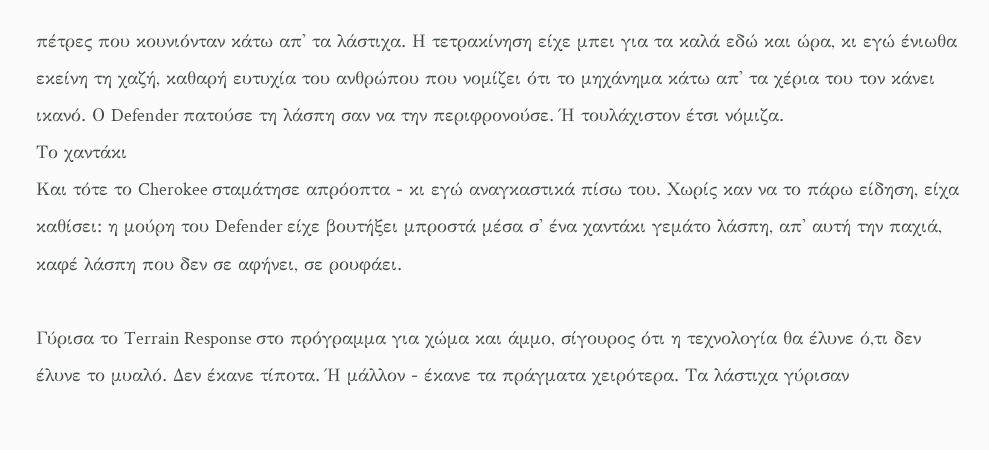πέτρες που κουνιόνταν κάτω απ' τα λάστιχα. Η τετρακίνηση είχε μπει για τα καλά εδώ και ώρα, κι εγώ ένιωθα εκείνη τη χαζή, καθαρή ευτυχία του ανθρώπου που νομίζει ότι το μηχάνημα κάτω απ' τα χέρια του τον κάνει ικανό. Ο Defender πατούσε τη λάσπη σαν να την περιφρονούσε. Ή τουλάχιστον έτσι νόμιζα.
Το χαντάκι
Και τότε το Cherokee σταμάτησε απρόοπτα - κι εγώ αναγκαστικά πίσω του. Χωρίς καν να το πάρω είδηση, είχα καθίσει: η μούρη του Defender είχε βουτήξει μπροστά μέσα σ' ένα χαντάκι γεμάτο λάσπη, απ' αυτή την παχιά, καφέ λάσπη που δεν σε αφήνει, σε ρουφάει.

Γύρισα το Terrain Response στο πρόγραμμα για χώμα και άμμο, σίγουρος ότι η τεχνολογία θα έλυνε ό,τι δεν έλυνε το μυαλό. Δεν έκανε τίποτα. Ή μάλλον - έκανε τα πράγματα χειρότερα. Τα λάστιχα γύρισαν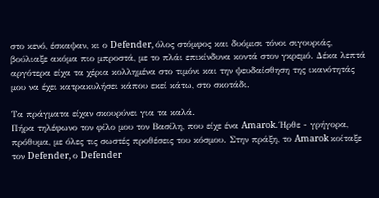στο κενό, έσκαψαν, κι ο Defender, όλος στόμφος και δυόμισι τόνοι σιγουριάς, βούλιαξε ακόμα πιο μπροστά, με το πλάι επικίνδυνα κοντά στον γκρεμό. Δέκα λεπτά αργότερα είχα τα χέρια κολλημένα στο τιμόνι και την ψευδαίσθηση της ικανότητάς μου να έχει κατρακυλήσει κάπου εκεί κάτω, στο σκοτάδι.

Τα πράγματα είχαν σκουρύνει για τα καλά.
Πήρα τηλέφωνο τον φίλο μου τον Βασίλη, που είχε ένα Amarok. Ήρθε - γρήγορα, πρόθυμα, με όλες τις σωστές προθέσεις του κόσμου. Στην πράξη, το Amarok κοίταξε τον Defender, ο Defender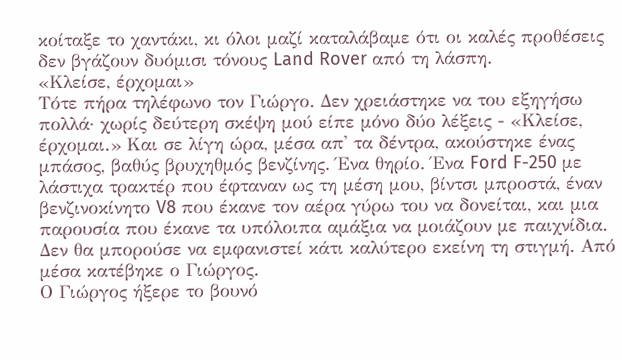κοίταξε το χαντάκι, κι όλοι μαζί καταλάβαμε ότι οι καλές προθέσεις δεν βγάζουν δυόμισι τόνους Land Rover από τη λάσπη.
«Κλείσε, έρχομαι»
Τότε πήρα τηλέφωνο τον Γιώργο. Δεν χρειάστηκε να του εξηγήσω πολλά· χωρίς δεύτερη σκέψη μού είπε μόνο δύο λέξεις - «Κλείσε, έρχομαι.» Και σε λίγη ώρα, μέσα απ' τα δέντρα, ακούστηκε ένας μπάσος, βαθύς βρυχηθμός βενζίνης. Ένα θηρίο. Ένα Ford F-250 με λάστιχα τρακτέρ που έφταναν ως τη μέση μου, βίντσι μπροστά, έναν βενζινοκίνητο V8 που έκανε τον αέρα γύρω του να δονείται, και μια παρουσία που έκανε τα υπόλοιπα αμάξια να μοιάζουν με παιχνίδια. Δεν θα μπορούσε να εμφανιστεί κάτι καλύτερο εκείνη τη στιγμή. Από μέσα κατέβηκε ο Γιώργος.
Ο Γιώργος ήξερε το βουνό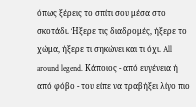όπως ξέρεις το σπίτι σου μέσα στο σκοτάδι. Ήξερε τις διαδρομές, ήξερε το χώμα, ήξερε τι σηκώνει και τι όχι. All around legend. Κάποιος - από ευγένεια ή από φόβο - του είπε να τραβήξει λίγο πιο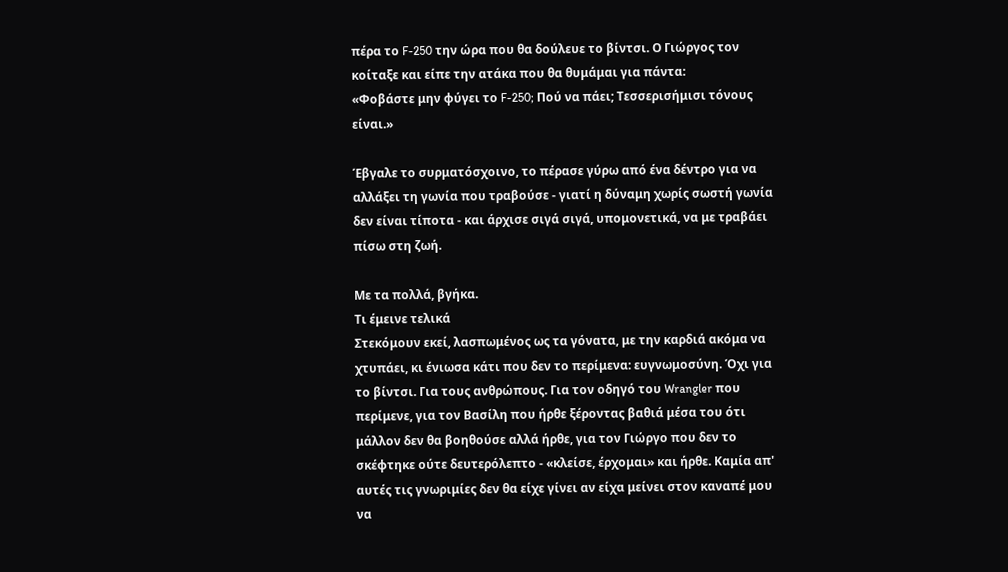πέρα το F-250 την ώρα που θα δούλευε το βίντσι. Ο Γιώργος τον κοίταξε και είπε την ατάκα που θα θυμάμαι για πάντα:
«Φοβάστε μην φύγει το F-250; Πού να πάει; Τεσσερισήμισι τόνους είναι.»

Έβγαλε το συρματόσχοινο, το πέρασε γύρω από ένα δέντρο για να αλλάξει τη γωνία που τραβούσε - γιατί η δύναμη χωρίς σωστή γωνία δεν είναι τίποτα - και άρχισε σιγά σιγά, υπομονετικά, να με τραβάει πίσω στη ζωή.

Με τα πολλά, βγήκα.
Τι έμεινε τελικά
Στεκόμουν εκεί, λασπωμένος ως τα γόνατα, με την καρδιά ακόμα να χτυπάει, κι ένιωσα κάτι που δεν το περίμενα: ευγνωμοσύνη. Όχι για το βίντσι. Για τους ανθρώπους. Για τον οδηγό του Wrangler που περίμενε, για τον Βασίλη που ήρθε ξέροντας βαθιά μέσα του ότι μάλλον δεν θα βοηθούσε αλλά ήρθε, για τον Γιώργο που δεν το σκέφτηκε ούτε δευτερόλεπτο - «κλείσε, έρχομαι» και ήρθε. Καμία απ' αυτές τις γνωριμίες δεν θα είχε γίνει αν είχα μείνει στον καναπέ μου να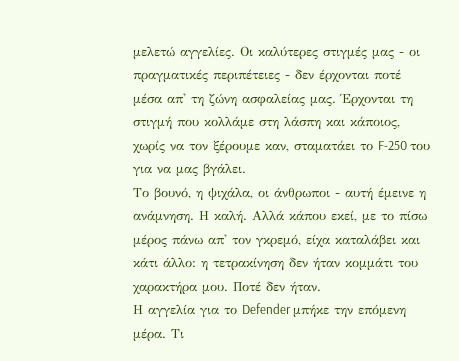μελετώ αγγελίες. Οι καλύτερες στιγμές μας - οι πραγματικές περιπέτειες - δεν έρχονται ποτέ μέσα απ' τη ζώνη ασφαλείας μας. Έρχονται τη στιγμή που κολλάμε στη λάσπη και κάποιος, χωρίς να τον ξέρουμε καν, σταματάει το F-250 του για να μας βγάλει.
Το βουνό, η ψιχάλα, οι άνθρωποι - αυτή έμεινε η ανάμνηση. Η καλή. Αλλά κάπου εκεί, με το πίσω μέρος πάνω απ' τον γκρεμό, είχα καταλάβει και κάτι άλλο: η τετρακίνηση δεν ήταν κομμάτι του χαρακτήρα μου. Ποτέ δεν ήταν.
Η αγγελία για το Defender μπήκε την επόμενη μέρα. Τι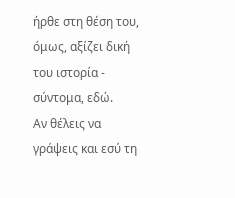ήρθε στη θέση του, όμως, αξίζει δική του ιστορία - σύντομα, εδώ.
Αν θέλεις να γράψεις και εσύ τη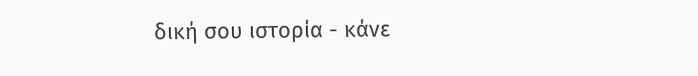δική σου ιστορία - κάνε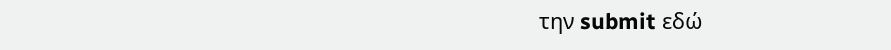την submit εδώ